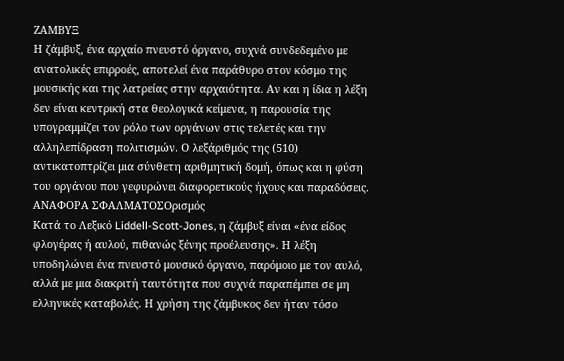ΖΑΜΒΥΞ
Η ζάμβυξ, ένα αρχαίο πνευστό όργανο, συχνά συνδεδεμένο με ανατολικές επιρροές, αποτελεί ένα παράθυρο στον κόσμο της μουσικής και της λατρείας στην αρχαιότητα. Αν και η ίδια η λέξη δεν είναι κεντρική στα θεολογικά κείμενα, η παρουσία της υπογραμμίζει τον ρόλο των οργάνων στις τελετές και την αλληλεπίδραση πολιτισμών. Ο λεξάριθμός της (510) αντικατοπτρίζει μια σύνθετη αριθμητική δομή, όπως και η φύση του οργάνου που γεφυρώνει διαφορετικούς ήχους και παραδόσεις.
ΑΝΑΦΟΡΑ ΣΦΑΛΜΑΤΟΣΟρισμός
Κατά το Λεξικό Liddell-Scott-Jones, η ζάμβυξ είναι «ένα είδος φλογέρας ή αυλού, πιθανώς ξένης προέλευσης». Η λέξη υποδηλώνει ένα πνευστό μουσικό όργανο, παρόμοιο με τον αυλό, αλλά με μια διακριτή ταυτότητα που συχνά παραπέμπει σε μη ελληνικές καταβολές. Η χρήση της ζάμβυκος δεν ήταν τόσο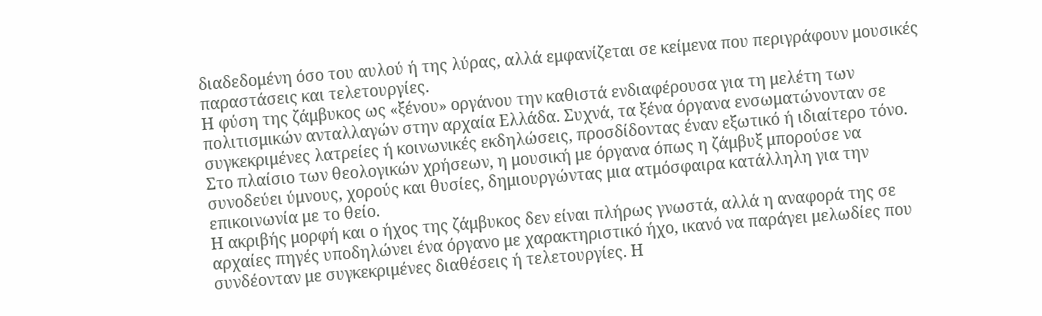διαδεδομένη όσο του αυλού ή της λύρας, αλλά εμφανίζεται σε κείμενα που περιγράφουν μουσικές παραστάσεις και τελετουργίες.
Η φύση της ζάμβυκος ως «ξένου» οργάνου την καθιστά ενδιαφέρουσα για τη μελέτη των πολιτισμικών ανταλλαγών στην αρχαία Ελλάδα. Συχνά, τα ξένα όργανα ενσωματώνονταν σε συγκεκριμένες λατρείες ή κοινωνικές εκδηλώσεις, προσδίδοντας έναν εξωτικό ή ιδιαίτερο τόνο. Στο πλαίσιο των θεολογικών χρήσεων, η μουσική με όργανα όπως η ζάμβυξ μπορούσε να συνοδεύει ύμνους, χορούς και θυσίες, δημιουργώντας μια ατμόσφαιρα κατάλληλη για την επικοινωνία με το θείο.
Η ακριβής μορφή και ο ήχος της ζάμβυκος δεν είναι πλήρως γνωστά, αλλά η αναφορά της σε αρχαίες πηγές υποδηλώνει ένα όργανο με χαρακτηριστικό ήχο, ικανό να παράγει μελωδίες που συνδέονταν με συγκεκριμένες διαθέσεις ή τελετουργίες. Η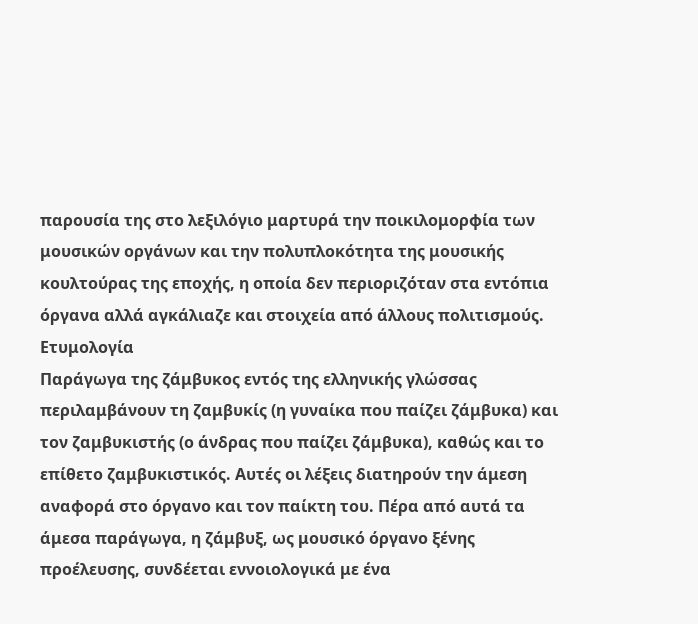παρουσία της στο λεξιλόγιο μαρτυρά την ποικιλομορφία των μουσικών οργάνων και την πολυπλοκότητα της μουσικής κουλτούρας της εποχής, η οποία δεν περιοριζόταν στα εντόπια όργανα αλλά αγκάλιαζε και στοιχεία από άλλους πολιτισμούς.
Ετυμολογία
Παράγωγα της ζάμβυκος εντός της ελληνικής γλώσσας περιλαμβάνουν τη ζαμβυκίς (η γυναίκα που παίζει ζάμβυκα) και τον ζαμβυκιστής (ο άνδρας που παίζει ζάμβυκα), καθώς και το επίθετο ζαμβυκιστικός. Αυτές οι λέξεις διατηρούν την άμεση αναφορά στο όργανο και τον παίκτη του. Πέρα από αυτά τα άμεσα παράγωγα, η ζάμβυξ, ως μουσικό όργανο ξένης προέλευσης, συνδέεται εννοιολογικά με ένα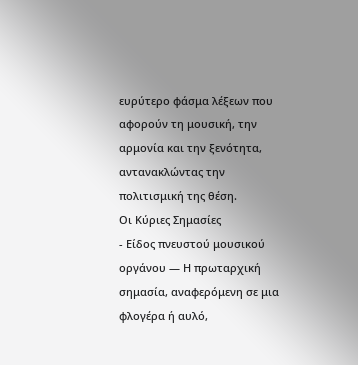ευρύτερο φάσμα λέξεων που αφορούν τη μουσική, την αρμονία και την ξενότητα, αντανακλώντας την πολιτισμική της θέση.
Οι Κύριες Σημασίες
- Είδος πνευστού μουσικού οργάνου — Η πρωταρχική σημασία, αναφερόμενη σε μια φλογέρα ή αυλό,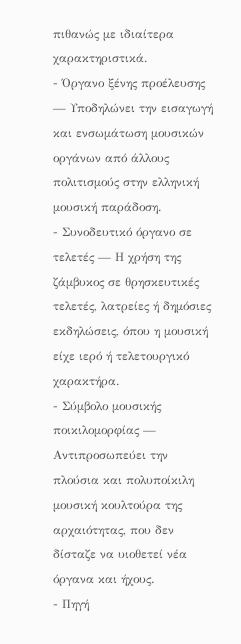πιθανώς με ιδιαίτερα χαρακτηριστικά.
- Όργανο ξένης προέλευσης — Υποδηλώνει την εισαγωγή και ενσωμάτωση μουσικών οργάνων από άλλους πολιτισμούς στην ελληνική μουσική παράδοση.
- Συνοδευτικό όργανο σε τελετές — Η χρήση της ζάμβυκος σε θρησκευτικές τελετές, λατρείες ή δημόσιες εκδηλώσεις, όπου η μουσική είχε ιερό ή τελετουργικό χαρακτήρα.
- Σύμβολο μουσικής ποικιλομορφίας — Αντιπροσωπεύει την πλούσια και πολυποίκιλη μουσική κουλτούρα της αρχαιότητας, που δεν δίσταζε να υιοθετεί νέα όργανα και ήχους.
- Πηγή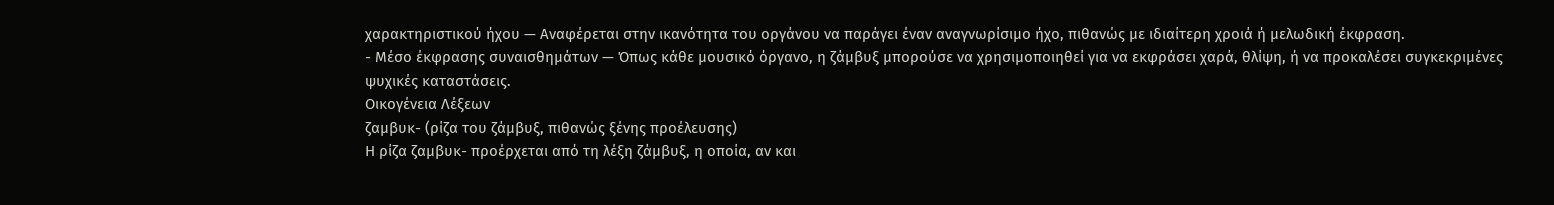χαρακτηριστικού ήχου — Αναφέρεται στην ικανότητα του οργάνου να παράγει έναν αναγνωρίσιμο ήχο, πιθανώς με ιδιαίτερη χροιά ή μελωδική έκφραση.
- Μέσο έκφρασης συναισθημάτων — Όπως κάθε μουσικό όργανο, η ζάμβυξ μπορούσε να χρησιμοποιηθεί για να εκφράσει χαρά, θλίψη, ή να προκαλέσει συγκεκριμένες ψυχικές καταστάσεις.
Οικογένεια Λέξεων
ζαμβυκ- (ρίζα του ζάμβυξ, πιθανώς ξένης προέλευσης)
Η ρίζα ζαμβυκ- προέρχεται από τη λέξη ζάμβυξ, η οποία, αν και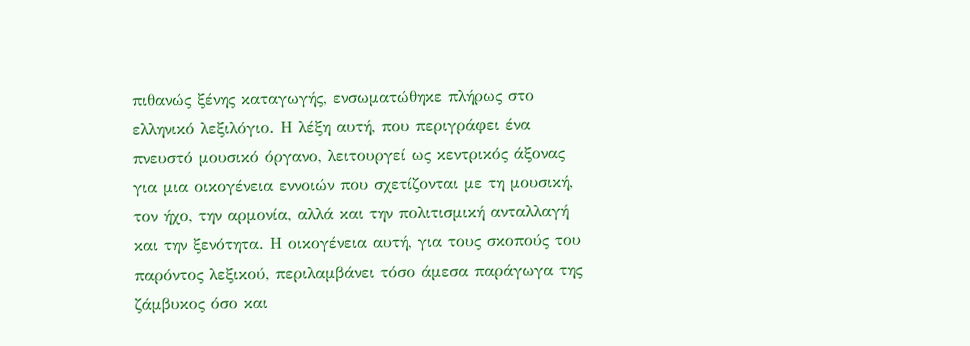πιθανώς ξένης καταγωγής, ενσωματώθηκε πλήρως στο ελληνικό λεξιλόγιο. Η λέξη αυτή, που περιγράφει ένα πνευστό μουσικό όργανο, λειτουργεί ως κεντρικός άξονας για μια οικογένεια εννοιών που σχετίζονται με τη μουσική, τον ήχο, την αρμονία, αλλά και την πολιτισμική ανταλλαγή και την ξενότητα. Η οικογένεια αυτή, για τους σκοπούς του παρόντος λεξικού, περιλαμβάνει τόσο άμεσα παράγωγα της ζάμβυκος όσο και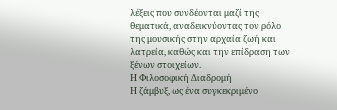λέξεις που συνδέονται μαζί της θεματικά, αναδεικνύοντας τον ρόλο της μουσικής στην αρχαία ζωή και λατρεία, καθώς και την επίδραση των ξένων στοιχείων.
Η Φιλοσοφική Διαδρομή
Η ζάμβυξ, ως ένα συγκεκριμένο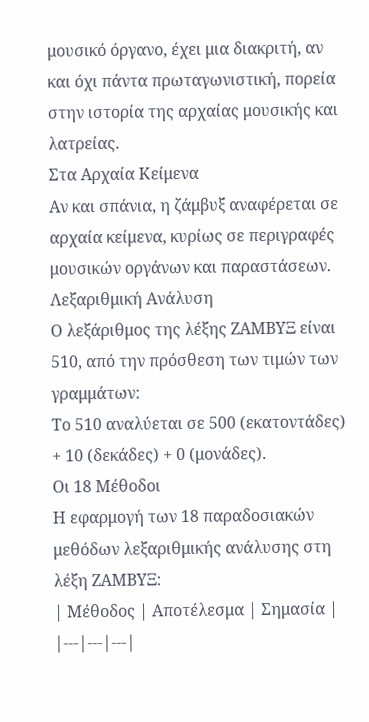μουσικό όργανο, έχει μια διακριτή, αν και όχι πάντα πρωταγωνιστική, πορεία στην ιστορία της αρχαίας μουσικής και λατρείας.
Στα Αρχαία Κείμενα
Αν και σπάνια, η ζάμβυξ αναφέρεται σε αρχαία κείμενα, κυρίως σε περιγραφές μουσικών οργάνων και παραστάσεων.
Λεξαριθμική Ανάλυση
Ο λεξάριθμος της λέξης ΖΑΜΒΥΞ είναι 510, από την πρόσθεση των τιμών των γραμμάτων:
Το 510 αναλύεται σε 500 (εκατοντάδες) + 10 (δεκάδες) + 0 (μονάδες).
Οι 18 Μέθοδοι
Η εφαρμογή των 18 παραδοσιακών μεθόδων λεξαριθμικής ανάλυσης στη λέξη ΖΑΜΒΥΞ:
| Μέθοδος | Αποτέλεσμα | Σημασία |
|---|---|---|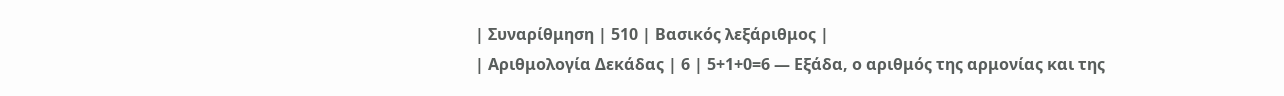| Συναρίθμηση | 510 | Βασικός λεξάριθμος |
| Αριθμολογία Δεκάδας | 6 | 5+1+0=6 — Εξάδα, ο αριθμός της αρμονίας και της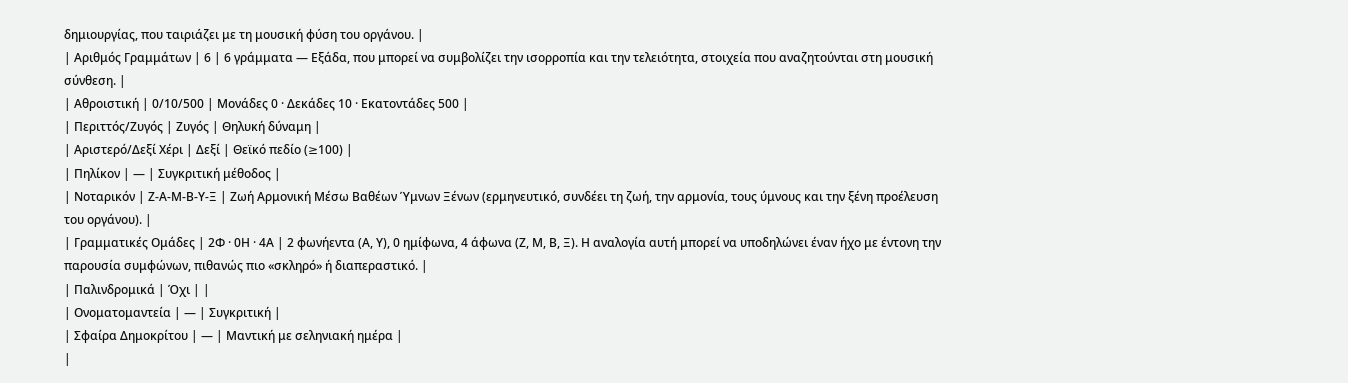δημιουργίας, που ταιριάζει με τη μουσική φύση του οργάνου. |
| Αριθμός Γραμμάτων | 6 | 6 γράμματα — Εξάδα, που μπορεί να συμβολίζει την ισορροπία και την τελειότητα, στοιχεία που αναζητούνται στη μουσική σύνθεση. |
| Αθροιστική | 0/10/500 | Μονάδες 0 · Δεκάδες 10 · Εκατοντάδες 500 |
| Περιττός/Ζυγός | Ζυγός | Θηλυκή δύναμη |
| Αριστερό/Δεξί Χέρι | Δεξί | Θεϊκό πεδίο (≥100) |
| Πηλίκον | — | Συγκριτική μέθοδος |
| Νοταρικόν | Ζ-Α-Μ-Β-Υ-Ξ | Ζωή Αρμονική Μέσω Βαθέων Ύμνων Ξένων (ερμηνευτικό, συνδέει τη ζωή, την αρμονία, τους ύμνους και την ξένη προέλευση του οργάνου). |
| Γραμματικές Ομάδες | 2Φ · 0Η · 4Α | 2 φωνήεντα (Α, Υ), 0 ημίφωνα, 4 άφωνα (Ζ, Μ, Β, Ξ). Η αναλογία αυτή μπορεί να υποδηλώνει έναν ήχο με έντονη την παρουσία συμφώνων, πιθανώς πιο «σκληρό» ή διαπεραστικό. |
| Παλινδρομικά | Όχι | |
| Ονοματομαντεία | — | Συγκριτική |
| Σφαίρα Δημοκρίτου | — | Μαντική με σεληνιακή ημέρα |
|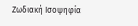Ζωδιακή Ισοψηφία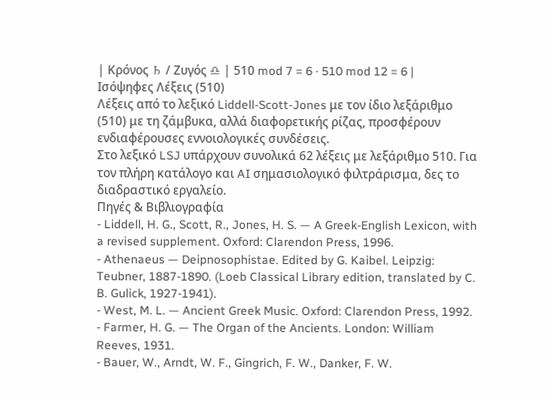| Κρόνος ♄ / Ζυγός ♎ | 510 mod 7 = 6 · 510 mod 12 = 6 |
Ισόψηφες Λέξεις (510)
Λέξεις από το λεξικό Liddell-Scott-Jones με τον ίδιο λεξάριθμο (510) με τη ζάμβυκα, αλλά διαφορετικής ρίζας, προσφέρουν ενδιαφέρουσες εννοιολογικές συνδέσεις.
Στο λεξικό LSJ υπάρχουν συνολικά 62 λέξεις με λεξάριθμο 510. Για τον πλήρη κατάλογο και AI σημασιολογικό φιλτράρισμα, δες το διαδραστικό εργαλείο.
Πηγές & Βιβλιογραφία
- Liddell, H. G., Scott, R., Jones, H. S. — A Greek-English Lexicon, with a revised supplement. Oxford: Clarendon Press, 1996.
- Athenaeus — Deipnosophistae. Edited by G. Kaibel. Leipzig: Teubner, 1887-1890. (Loeb Classical Library edition, translated by C. B. Gulick, 1927-1941).
- West, M. L. — Ancient Greek Music. Oxford: Clarendon Press, 1992.
- Farmer, H. G. — The Organ of the Ancients. London: William Reeves, 1931.
- Bauer, W., Arndt, W. F., Gingrich, F. W., Danker, F. W.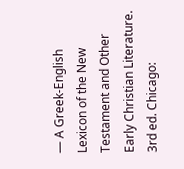— A Greek-English Lexicon of the New Testament and Other Early Christian Literature. 3rd ed. Chicago: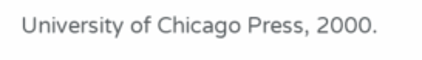University of Chicago Press, 2000.